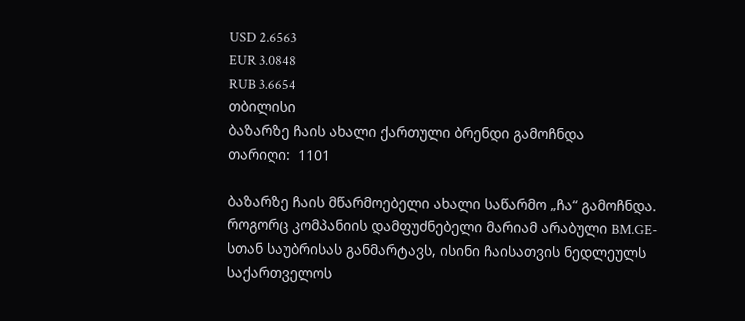USD 2.6563
EUR 3.0848
RUB 3.6654
თბილისი
ბაზარზე ჩაის ახალი ქართული ბრენდი გამოჩნდა
თარიღი:  1101

ბაზარზე ჩაის მწარმოებელი ახალი საწარმო „ჩა“ გამოჩნდა. როგორც კომპანიის დამფუძნებელი მარიამ არაბული BM.GE-სთან საუბრისას განმარტავს, ისინი ჩაისათვის ნედლეულს საქართველოს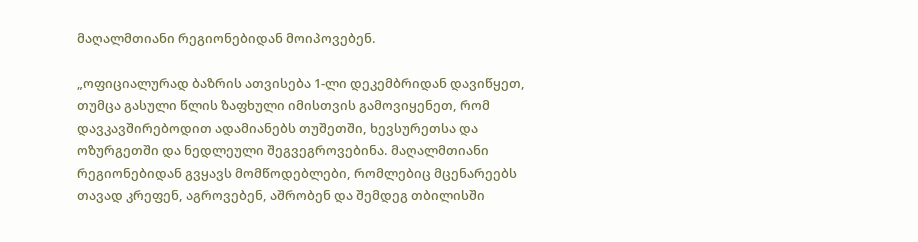მაღალმთიანი რეგიონებიდან მოიპოვებენ.

„ოფიციალურად ბაზრის ათვისება 1-ლი დეკემბრიდან დავიწყეთ, თუმცა გასული წლის ზაფხული იმისთვის გამოვიყენეთ, რომ დავკავშირებოდით ადამიანებს თუშეთში, ხევსურეთსა და ოზურგეთში და ნედლეული შეგვეგროვებინა. მაღალმთიანი რეგიონებიდან გვყავს მომწოდებლები, რომლებიც მცენარეებს თავად კრეფენ, აგროვებენ, აშრობენ და შემდეგ თბილისში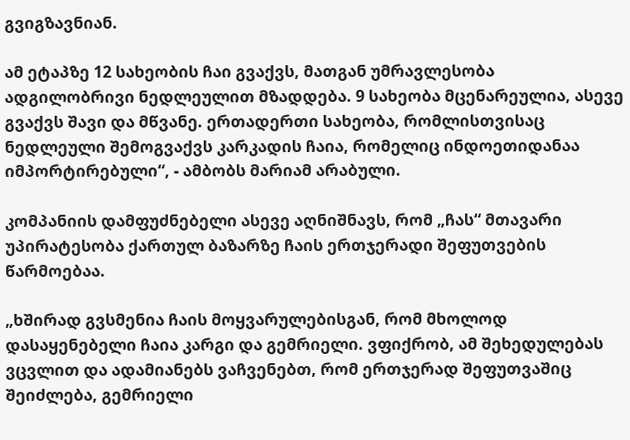გვიგზავნიან.

ამ ეტაპზე 12 სახეობის ჩაი გვაქვს, მათგან უმრავლესობა ადგილობრივი ნედლეულით მზადდება. 9 სახეობა მცენარეულია, ასევე გვაქვს შავი და მწვანე. ერთადერთი სახეობა, რომლისთვისაც ნედლეული შემოგვაქვს კარკადის ჩაია, რომელიც ინდოეთიდანაა იმპორტირებული“, - ამბობს მარიამ არაბული.

კომპანიის დამფუძნებელი ასევე აღნიშნავს, რომ „ჩას“ მთავარი უპირატესობა ქართულ ბაზარზე ჩაის ერთჯერადი შეფუთვების წარმოებაა.

„ხშირად გვსმენია ჩაის მოყვარულებისგან, რომ მხოლოდ დასაყენებელი ჩაია კარგი და გემრიელი. ვფიქრობ, ამ შეხედულებას ვცვლით და ადამიანებს ვაჩვენებთ, რომ ერთჯერად შეფუთვაშიც შეიძლება, გემრიელი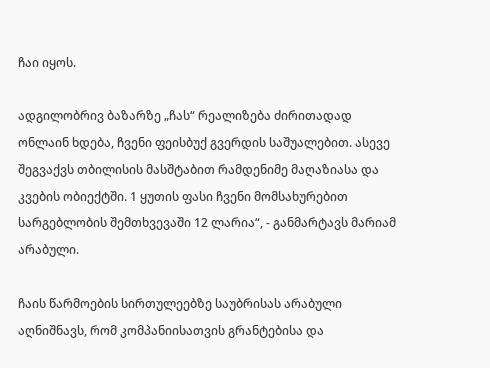ჩაი იყოს.

ადგილობრივ ბაზარზე „ჩას“ რეალიზება ძირითადად ონლაინ ხდება, ჩვენი ფეისბუქ გვერდის საშუალებით. ასევე შეგვაქვს თბილისის მასშტაბით რამდენიმე მაღაზიასა და კვების ობიექტში. 1 ყუთის ფასი ჩვენი მომსახურებით სარგებლობის შემთხვევაში 12 ლარია“, - განმარტავს მარიამ არაბული.

ჩაის წარმოების სირთულეებზე საუბრისას არაბული აღნიშნავს, რომ კომპანიისათვის გრანტებისა და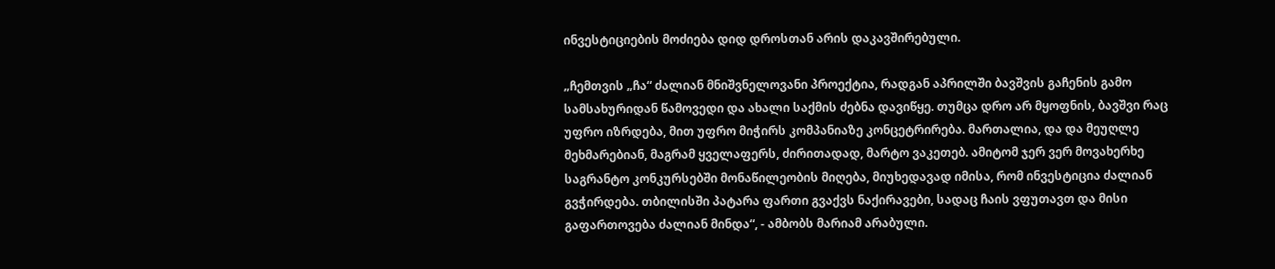ინვესტიციების მოძიება დიდ დროსთან არის დაკავშირებული.

„ჩემთვის „ჩა“ ძალიან მნიშვნელოვანი პროექტია, რადგან აპრილში ბავშვის გაჩენის გამო სამსახურიდან წამოვედი და ახალი საქმის ძებნა დავიწყე. თუმცა დრო არ მყოფნის, ბავშვი რაც უფრო იზრდება, მით უფრო მიჭირს კომპანიაზე კონცეტრირება. მართალია, და და მეუღლე მეხმარებიან, მაგრამ ყველაფერს, ძირითადად, მარტო ვაკეთებ. ამიტომ ჯერ ვერ მოვახერხე საგრანტო კონკურსებში მონაწილეობის მიღება, მიუხედავად იმისა, რომ ინვესტიცია ძალიან გვჭირდება. თბილისში პატარა ფართი გვაქვს ნაქირავები, სადაც ჩაის ვფუთავთ და მისი გაფართოვება ძალიან მინდა“, - ამბობს მარიამ არაბული.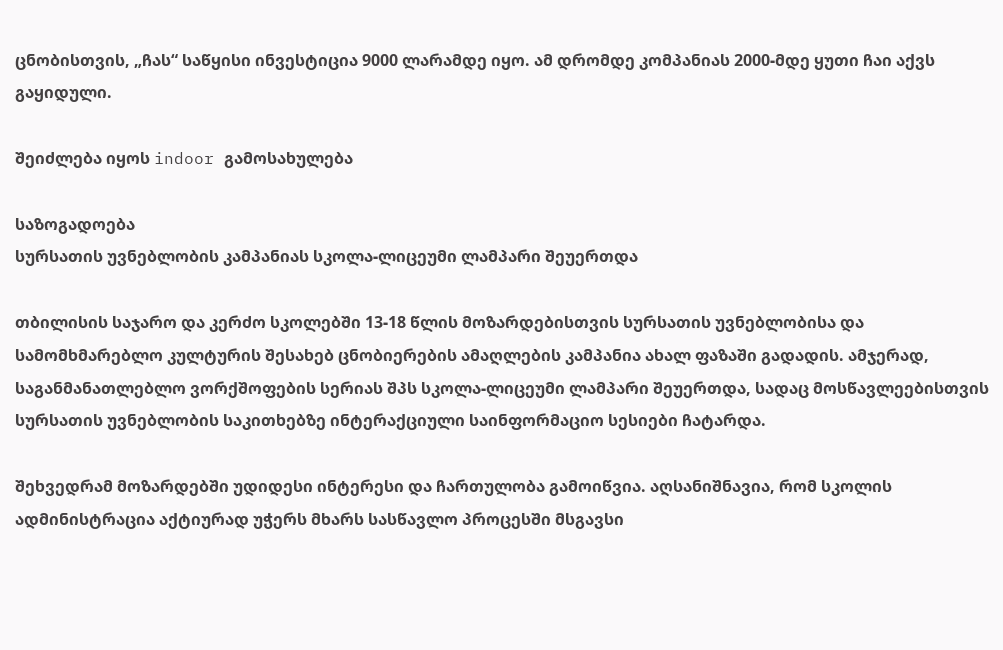ცნობისთვის, „ჩას“ საწყისი ინვესტიცია 9000 ლარამდე იყო. ამ დრომდე კომპანიას 2000-მდე ყუთი ჩაი აქვს გაყიდული.

შეიძლება იყოს indoor გამოსახულება

საზოგადოება
სურსათის უვნებლობის კამპანიას სკოლა-ლიცეუმი ლამპარი შეუერთდა

თბილისის საჯარო და კერძო სკოლებში 13-18 წლის მოზარდებისთვის სურსათის უვნებლობისა და სამომხმარებლო კულტურის შესახებ ცნობიერების ამაღლების კამპანია ახალ ფაზაში გადადის. ამჯერად, საგანმანათლებლო ვორქშოფების სერიას შპს სკოლა-ლიცეუმი ლამპარი შეუერთდა, სადაც მოსწავლეებისთვის სურსათის უვნებლობის საკითხებზე ინტერაქციული საინფორმაციო სესიები ჩატარდა.

შეხვედრამ მოზარდებში უდიდესი ინტერესი და ჩართულობა გამოიწვია. აღსანიშნავია, რომ სკოლის ადმინისტრაცია აქტიურად უჭერს მხარს სასწავლო პროცესში მსგავსი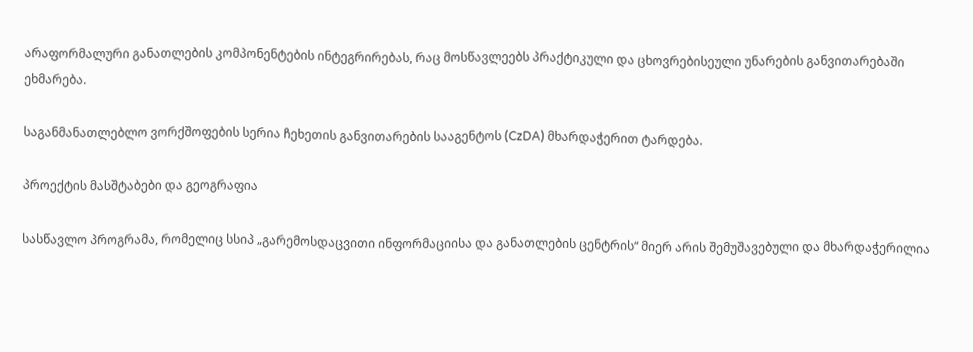არაფორმალური განათლების კომპონენტების ინტეგრირებას, რაც მოსწავლეებს პრაქტიკული და ცხოვრებისეული უნარების განვითარებაში ეხმარება.

საგანმანათლებლო ვორქშოფების სერია ჩეხეთის განვითარების სააგენტოს (CzDA) მხარდაჭერით ტარდება.

პროექტის მასშტაბები და გეოგრაფია

სასწავლო პროგრამა, რომელიც სსიპ „გარემოსდაცვითი ინფორმაციისა და განათლების ცენტრის“ მიერ არის შემუშავებული და მხარდაჭერილია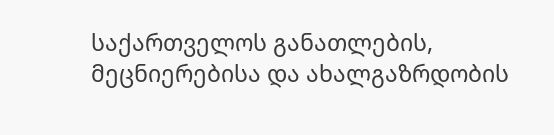საქართველოს განათლების, მეცნიერებისა და ახალგაზრდობის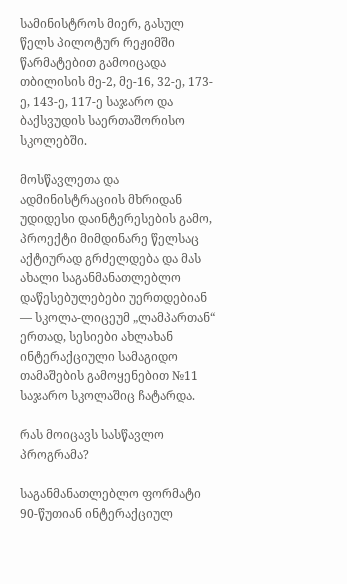სამინისტროს მიერ, გასულ წელს პილოტურ რეჟიმში წარმატებით გამოიცადა თბილისის მე-2, მე-16, 32-ე, 173-ე, 143-ე, 117-ე საჯარო და ბაქსვუდის საერთაშორისო სკოლებში.

მოსწავლეთა და ადმინისტრაციის მხრიდან უდიდესი დაინტერესების გამო, პროექტი მიმდინარე წელსაც აქტიურად გრძელდება და მას ახალი საგანმანათლებლო დაწესებულებები უერთდებიან — სკოლა-ლიცეუმ „ლამპართან“ ერთად, სესიები ახლახან ინტერაქციული სამაგიდო თამაშების გამოყენებით №11 საჯარო სკოლაშიც ჩატარდა.

რას მოიცავს სასწავლო პროგრამა?

საგანმანათლებლო ფორმატი 90-წუთიან ინტერაქციულ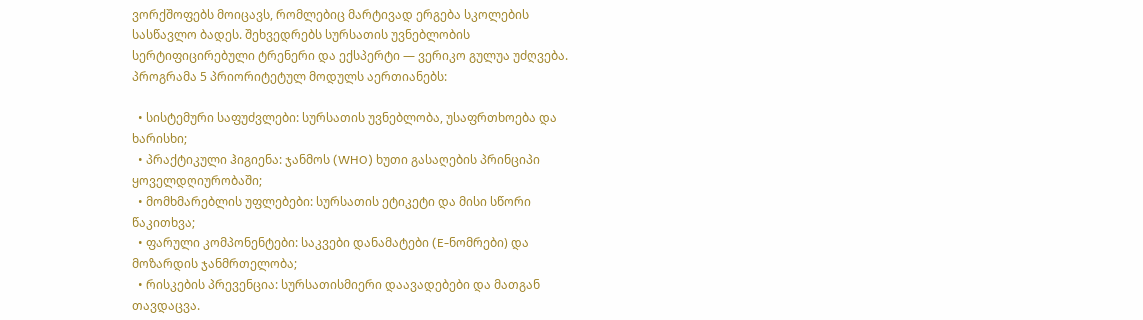ვორქშოფებს მოიცავს, რომლებიც მარტივად ერგება სკოლების სასწავლო ბადეს. შეხვედრებს სურსათის უვნებლობის სერტიფიცირებული ტრენერი და ექსპერტი — ვერიკო გულუა უძღვება. პროგრამა 5 პრიორიტეტულ მოდულს აერთიანებს:

  • სისტემური საფუძვლები: სურსათის უვნებლობა, უსაფრთხოება და ხარისხი;
  • პრაქტიკული ჰიგიენა: ჯანმოს (WHO) ხუთი გასაღების პრინციპი ყოველდღიურობაში;
  • მომხმარებლის უფლებები: სურსათის ეტიკეტი და მისი სწორი წაკითხვა;
  • ფარული კომპონენტები: საკვები დანამატები (E-ნომრები) და მოზარდის ჯანმრთელობა;
  • რისკების პრევენცია: სურსათისმიერი დაავადებები და მათგან თავდაცვა.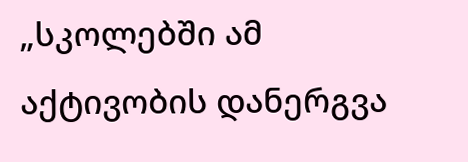„სკოლებში ამ აქტივობის დანერგვა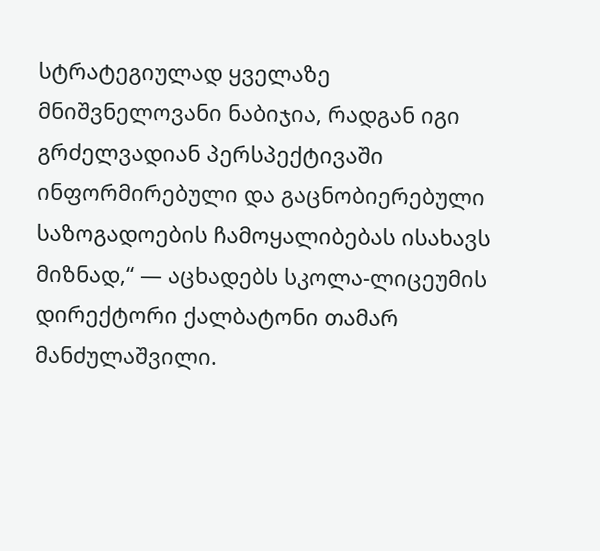სტრატეგიულად ყველაზე მნიშვნელოვანი ნაბიჯია, რადგან იგი გრძელვადიან პერსპექტივაში ინფორმირებული და გაცნობიერებული საზოგადოების ჩამოყალიბებას ისახავს მიზნად,“ — აცხადებს სკოლა-ლიცეუმის დირექტორი ქალბატონი თამარ მანძულაშვილი.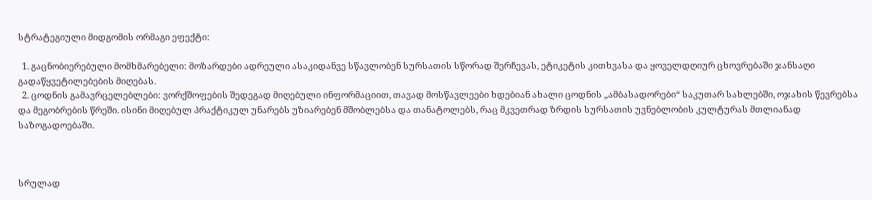სტრატეგიული მიდგომის ორმაგი ეფექტი:

  1. გაცნობიერებული მომხმარებელი: მოზარდები ადრეული ასაკიდანვე სწავლობენ სურსათის სწორად შერჩევას, ეტიკეტის კითხვასა და ყოველდღიურ ცხოვრებაში ჯანსაღი გადაწყვეტილებების მიღებას.
  2. ცოდნის გამავრცელებლები: ვორქშოფების შედეგად მიღებული ინფორმაციით, თავად მოსწავლეები ხდებიან ახალი ცოდნის „ამბასადორები“ საკუთარ სახლებში, ოჯახის წევრებსა და მეგობრების წრეში. ისინი მიღებულ პრაქტიკულ უნარებს უზიარებენ მშობლებსა და თანატოლებს, რაც მკვეთრად ზრდის სურსათის უვნებლობის კულტურას მთლიანად საზოგადოებაში.



სრულად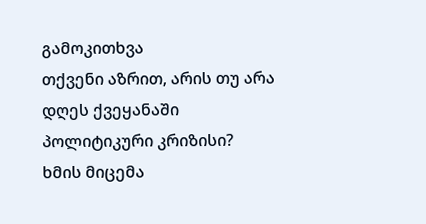გამოკითხვა
თქვენი აზრით, არის თუ არა დღეს ქვეყანაში პოლიტიკური კრიზისი?
ხმის მიცემა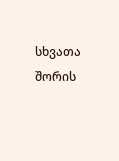სხვათა შორის